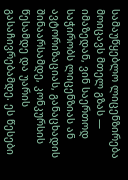სამაუწყებლო ლიცენზირება მოიცავს მთელ გზას — იმაზედან, ვინ საერთოდ საჭირობს ლიცენზიას ან ავტორიზაციას, განაცხადის შინაარსამდე, კონკურსის წესამდე და უარის გასაჩივრებამდე. ეს წესები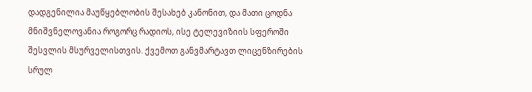დადგენილია მაუწყებლობის შესახებ კანონით, და მათი ცოდნა მნიშვნელოვანია როგორც რადიოს, ისე ტელევიზიის სფეროში შესვლის მსურველისთვის. ქვემოთ განვმარტავთ ლიცენზირების სრულ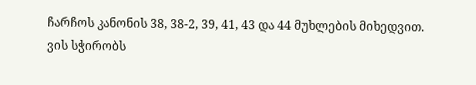ჩარჩოს კანონის 38, 38-2, 39, 41, 43 და 44 მუხლების მიხედვით.
ვის სჭირობს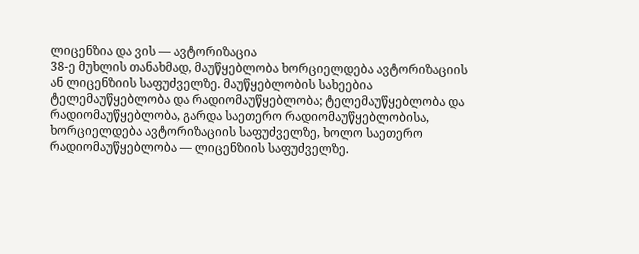ლიცენზია და ვის — ავტორიზაცია
38-ე მუხლის თანახმად, მაუწყებლობა ხორციელდება ავტორიზაციის ან ლიცენზიის საფუძველზე. მაუწყებლობის სახეებია ტელემაუწყებლობა და რადიომაუწყებლობა; ტელემაუწყებლობა და რადიომაუწყებლობა, გარდა საეთერო რადიომაუწყებლობისა, ხორციელდება ავტორიზაციის საფუძველზე, ხოლო საეთერო რადიომაუწყებლობა — ლიცენზიის საფუძველზე.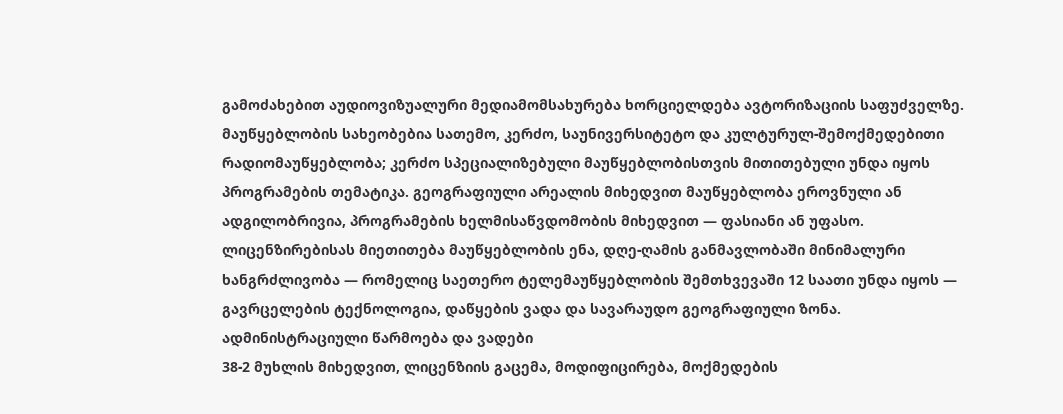გამოძახებით აუდიოვიზუალური მედიამომსახურება ხორციელდება ავტორიზაციის საფუძველზე.
მაუწყებლობის სახეობებია სათემო, კერძო, საუნივერსიტეტო და კულტურულ-შემოქმედებითი რადიომაუწყებლობა; კერძო სპეციალიზებული მაუწყებლობისთვის მითითებული უნდა იყოს პროგრამების თემატიკა. გეოგრაფიული არეალის მიხედვით მაუწყებლობა ეროვნული ან ადგილობრივია, პროგრამების ხელმისაწვდომობის მიხედვით — ფასიანი ან უფასო. ლიცენზირებისას მიეთითება მაუწყებლობის ენა, დღე-ღამის განმავლობაში მინიმალური ხანგრძლივობა — რომელიც საეთერო ტელემაუწყებლობის შემთხვევაში 12 საათი უნდა იყოს — გავრცელების ტექნოლოგია, დაწყების ვადა და სავარაუდო გეოგრაფიული ზონა.
ადმინისტრაციული წარმოება და ვადები
38-2 მუხლის მიხედვით, ლიცენზიის გაცემა, მოდიფიცირება, მოქმედების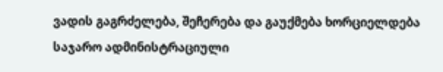ვადის გაგრძელება, შეჩერება და გაუქმება ხორციელდება საჯარო ადმინისტრაციული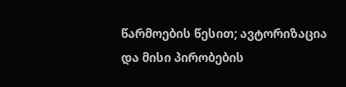წარმოების წესით; ავტორიზაცია და მისი პირობების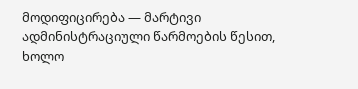მოდიფიცირება — მარტივი ადმინისტრაციული წარმოების წესით, ხოლო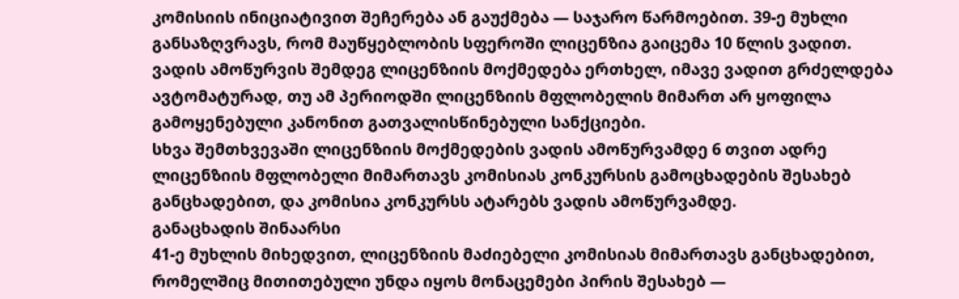კომისიის ინიციატივით შეჩერება ან გაუქმება — საჯარო წარმოებით. 39-ე მუხლი განსაზღვრავს, რომ მაუწყებლობის სფეროში ლიცენზია გაიცემა 10 წლის ვადით. ვადის ამოწურვის შემდეგ ლიცენზიის მოქმედება ერთხელ, იმავე ვადით გრძელდება ავტომატურად, თუ ამ პერიოდში ლიცენზიის მფლობელის მიმართ არ ყოფილა გამოყენებული კანონით გათვალისწინებული სანქციები.
სხვა შემთხვევაში ლიცენზიის მოქმედების ვადის ამოწურვამდე 6 თვით ადრე ლიცენზიის მფლობელი მიმართავს კომისიას კონკურსის გამოცხადების შესახებ განცხადებით, და კომისია კონკურსს ატარებს ვადის ამოწურვამდე.
განაცხადის შინაარსი
41-ე მუხლის მიხედვით, ლიცენზიის მაძიებელი კომისიას მიმართავს განცხადებით, რომელშიც მითითებული უნდა იყოს მონაცემები პირის შესახებ —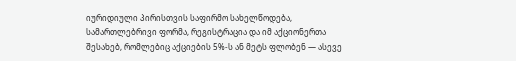იურიდიული პირისთვის საფირმო სახელწოდება, სამართლებრივი ფორმა, რეგისტრაცია და იმ აქციონერთა შესახებ, რომლებიც აქციების 5%-ს ან მეტს ფლობენ — ასევე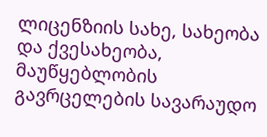ლიცენზიის სახე, სახეობა და ქვესახეობა, მაუწყებლობის გავრცელების სავარაუდო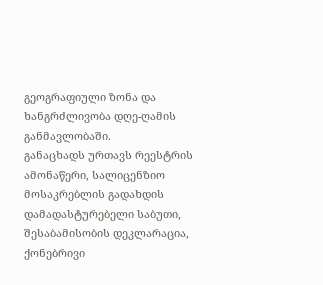გეოგრაფიული ზონა და ხანგრძლივობა დღე-ღამის განმავლობაში.
განაცხადს ურთავს რეესტრის ამონაწერი, სალიცენზიო მოსაკრებლის გადახდის დამადასტურებელი საბუთი, შესაბამისობის დეკლარაცია, ქონებრივი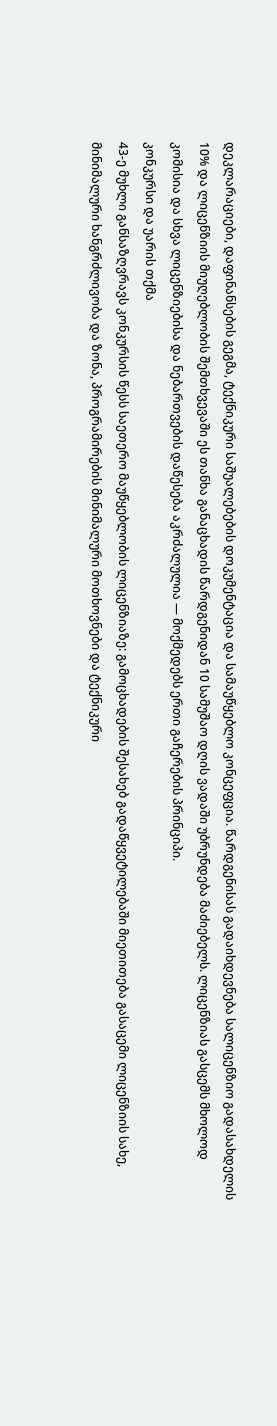დეკლარაციები, დაფინანსების გეგმა, ტექნიკური საშუალებების დოკუმენტაცია და სამაუწყებლო კონცეფცია. წარდგენისას გადაიხდევნება სალიცენზიო გადასახდელის 10% და ლიცენზიის მიუღებლობის შემთხვევაში ეს თანხა განაცხადის წარდგენიდან 10 სამუშაო დღის ვადაში უბრუნდება მაძიებელს. ლიცენზიას გასცემს მხოლოდ კომისია და სხვა ლიცენზიებისა და ნებართვების დაწესება აკრძალულია — მოქმედებს ერთი გაჩერების პრინციპი.
კონკურსი და უარის თქმა
43-ე მუხლი განსაზღვრავს კონკურსის წესს საეთერო მაუწყებლობის ლიცენზიაზე: გამოცხადების შესახებ გადაწყვეტილებაში მიეთითება გასაცემი ლიცენზიის სახე, მინიმალური ხანგრძლივობა და ზონა, პროგრამირების მინიმალური მოთხოვნები და ტექნიკური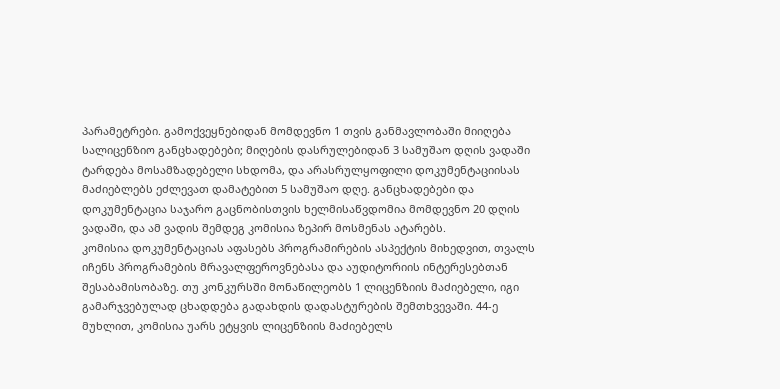პარამეტრები. გამოქვეყნებიდან მომდევნო 1 თვის განმავლობაში მიიღება სალიცენზიო განცხადებები; მიღების დასრულებიდან 3 სამუშაო დღის ვადაში ტარდება მოსამზადებელი სხდომა, და არასრულყოფილი დოკუმენტაციისას მაძიებლებს ეძლევათ დამატებით 5 სამუშაო დღე. განცხადებები და დოკუმენტაცია საჯარო გაცნობისთვის ხელმისაწვდომია მომდევნო 20 დღის ვადაში, და ამ ვადის შემდეგ კომისია ზეპირ მოსმენას ატარებს.
კომისია დოკუმენტაციას აფასებს პროგრამირების ასპექტის მიხედვით, თვალს იჩენს პროგრამების მრავალფეროვნებასა და აუდიტორიის ინტერესებთან შესაბამისობაზე. თუ კონკურსში მონაწილეობს 1 ლიცენზიის მაძიებელი, იგი გამარჯვებულად ცხადდება გადახდის დადასტურების შემთხვევაში. 44-ე მუხლით, კომისია უარს ეტყვის ლიცენზიის მაძიებელს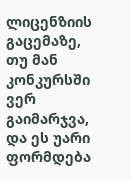ლიცენზიის გაცემაზე, თუ მან კონკურსში ვერ გაიმარჯვა, და ეს უარი ფორმდება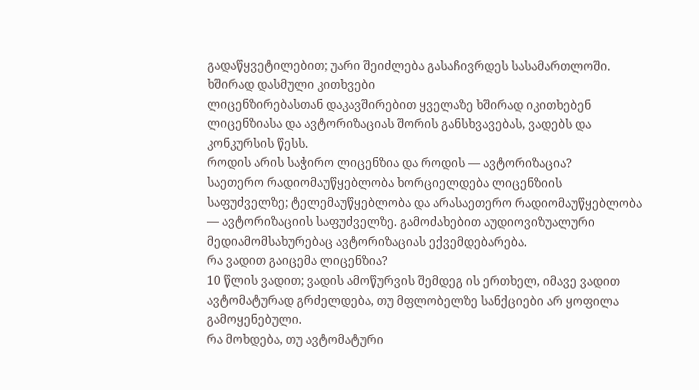გადაწყვეტილებით; უარი შეიძლება გასაჩივრდეს სასამართლოში.
ხშირად დასმული კითხვები
ლიცენზირებასთან დაკავშირებით ყველაზე ხშირად იკითხებენ ლიცენზიასა და ავტორიზაციას შორის განსხვავებას, ვადებს და კონკურსის წესს.
როდის არის საჭირო ლიცენზია და როდის — ავტორიზაცია?
საეთერო რადიომაუწყებლობა ხორციელდება ლიცენზიის საფუძველზე; ტელემაუწყებლობა და არასაეთერო რადიომაუწყებლობა — ავტორიზაციის საფუძველზე. გამოძახებით აუდიოვიზუალური მედიამომსახურებაც ავტორიზაციას ექვემდებარება.
რა ვადით გაიცემა ლიცენზია?
10 წლის ვადით; ვადის ამოწურვის შემდეგ ის ერთხელ, იმავე ვადით ავტომატურად გრძელდება, თუ მფლობელზე სანქციები არ ყოფილა გამოყენებული.
რა მოხდება, თუ ავტომატური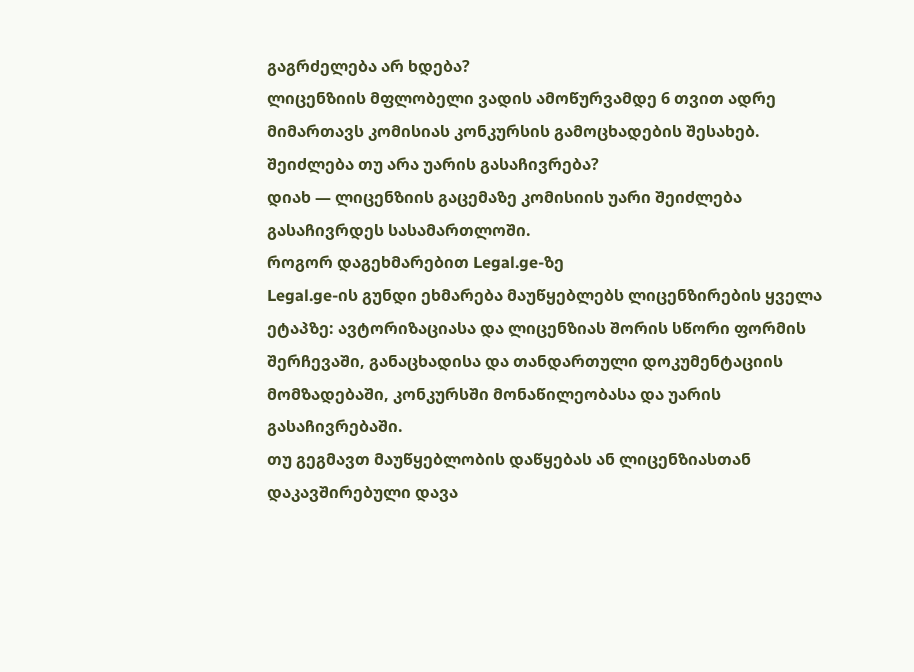გაგრძელება არ ხდება?
ლიცენზიის მფლობელი ვადის ამოწურვამდე 6 თვით ადრე მიმართავს კომისიას კონკურსის გამოცხადების შესახებ.
შეიძლება თუ არა უარის გასაჩივრება?
დიახ — ლიცენზიის გაცემაზე კომისიის უარი შეიძლება გასაჩივრდეს სასამართლოში.
როგორ დაგეხმარებით Legal.ge-ზე
Legal.ge-ის გუნდი ეხმარება მაუწყებლებს ლიცენზირების ყველა ეტაპზე: ავტორიზაციასა და ლიცენზიას შორის სწორი ფორმის შერჩევაში, განაცხადისა და თანდართული დოკუმენტაციის მომზადებაში, კონკურსში მონაწილეობასა და უარის გასაჩივრებაში.
თუ გეგმავთ მაუწყებლობის დაწყებას ან ლიცენზიასთან დაკავშირებული დავა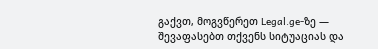გაქვთ, მოგვწერეთ Legal.ge-ზე — შევაფასებთ თქვენს სიტუაციას და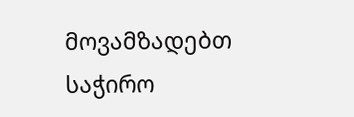მოვამზადებთ საჭირო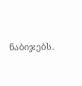ნაბიჯებს.